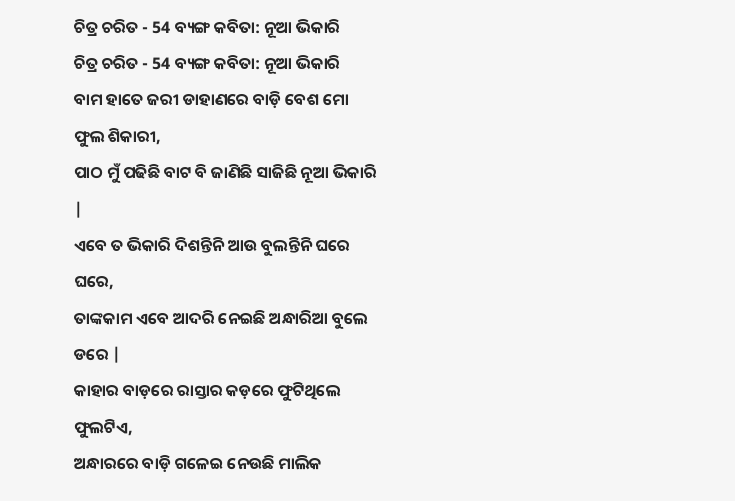ଚିତ୍ର ଚରିତ - 54 ବ୍ୟଙ୍ଗ କବିତା: ନୂଆ ଭିକାରି
ଚିତ୍ର ଚରିତ - 54 ବ୍ୟଙ୍ଗ କବିତା: ନୂଆ ଭିକାରି
ବାମ ହାତେ ଜରୀ ଡାହାଣରେ ବାଡ଼ି ବେଶ ମୋ ଫୁଲ ଶିକାରୀ,
ପାଠ ମୁଁ ପଢିଛି ବାଟ ବି ଜାଣିଛି ସାଜିଛି ନୂଆ ଭିକାରି |
ଏବେ ତ ଭିକାରି ଦିଶନ୍ତିନି ଆଉ ବୁଲନ୍ତିନି ଘରେ ଘରେ,
ତାଙ୍କକାମ ଏବେ ଆଦରି ନେଇଛି ଅନ୍ଧାରିଆ ବୁଲେ ଡରେ |
କାହାର ବାଡ଼ରେ ରାସ୍ତାର କଡ଼ରେ ଫୁଟିଥିଲେ ଫୁଲଟିଏ,
ଅନ୍ଧାରରେ ବାଡ଼ି ଗଳେଇ ନେଉଛି ମାଲିକ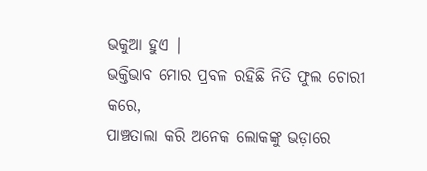ଭକୁଆ ହୁଏ |
ଭକ୍ତିଭାବ ମୋର ପ୍ରବଳ ରହିଛି ନିତି ଫୁଲ ଚୋରୀ କରେ,
ପାଞ୍ଚତାଲା କରି ଅନେକ ଲୋକଙ୍କୁ ଭଡ଼ାରେ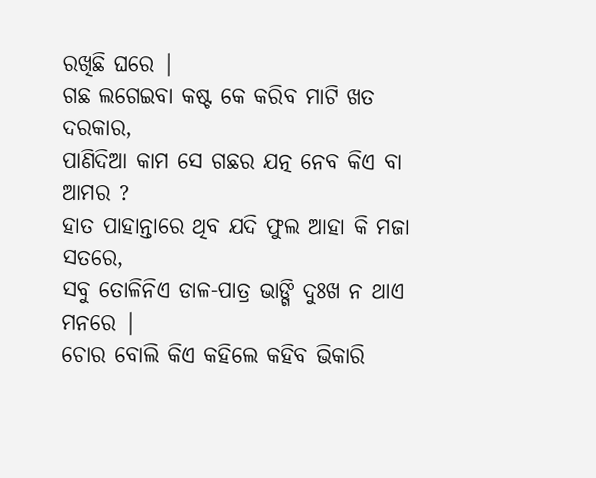ରଖିଛି ଘରେ |
ଗଛ ଲଗେଇବା କଷ୍ଟ କେ କରିବ ମାଟି ଖତ ଦରକାର,
ପାଣିଦିଆ କାମ ସେ ଗଛର ଯତ୍ନ ନେବ କିଏ ବା ଆମର ?
ହାତ ପାହାନ୍ତାରେ ଥିବ ଯଦି ଫୁଲ ଆହା କି ମଜା ସତରେ,
ସବୁ ତୋଳିନିଏ ଡାଳ-ପାତ୍ର ଭାଙ୍ଗି ଦୁଃଖ ନ ଥାଏ ମନରେ |
ଚୋର ବୋଲି କିଏ କହିଲେ କହିବ ଭିକାରି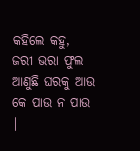କହିଲେ କହୁ,
ଜରୀ ଭରା ଫୁଲ ଆଣୁଛି ଘରକୁ ଆଉ କେ ପାଉ ନ ପାଉ |